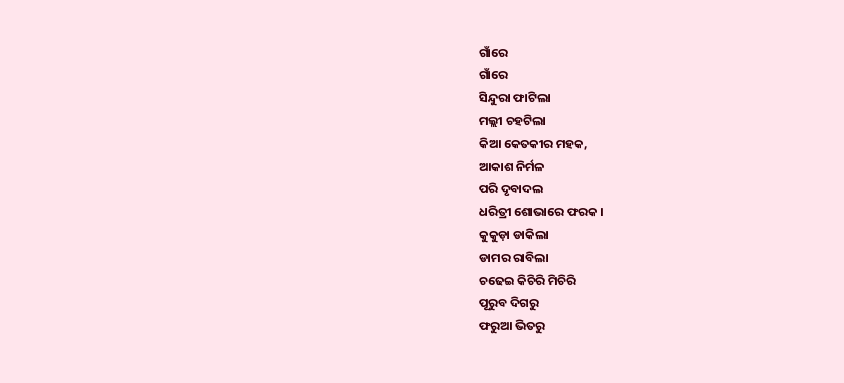ଗାଁରେ
ଗାଁରେ
ସିନ୍ଦୁରା ଫାଟିଲା
ମଲ୍ଲୀ ଚହଟିଲା
କିଆ କେତକୀର ମହକ,
ଆକାଶ ନିର୍ମଳ
ପରି ଦୃବାଦଲ
ଧରିତ୍ରୀ ଶୋଭାରେ ଫରକ ।
କୁକୁଡ଼ା ଡାକିଲା
ଡାମର ରାବିଲା
ଚଢେଇ କିଚିରି ମିଚିରି
ପୂରୁବ ଦିଗରୁ
ଫରୁଆ ଭିତରୁ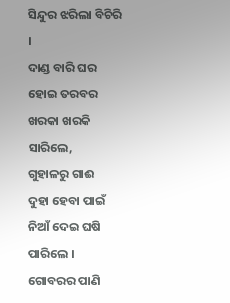ସିନ୍ଦୁର ଝରିଲା ବିଚିରି ।
ଦାଣ୍ଡ ବାରି ଘର
ହୋଇ ତରବର
ଖରକା ଖରକି ସାରିଲେ,
ଗୁହାଳରୁ ଗାଈ
ଦୁହା ହେବା ପାଇଁ
ନିଆଁ ଦେଇ ଘଷି ପାରିଲେ ।
ଗୋବରର ପାଣି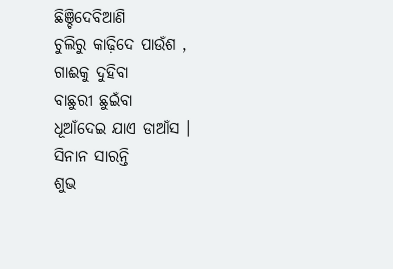ଛିଞ୍ଚିଦେବିଆଣି
ଚୁଲିରୁ କାଢ଼ିଦେ ପାଉଁଶ ,
ଗାଈକୁ ଦୁହିବା
ବାଛୁରୀ ଛୁଇଁବା
ଧୂଆଁଦେଇ ଯାଏ ଡାଆଁସ ।
ସିନାନ ସାରନ୍ତି
ଶୁଭ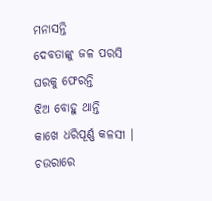ମନାସନ୍ତି
ଦେବତାଙ୍କୁ ଜଳ ପରସି
ଘରକୁ ଫେରନ୍ତି
ଝିଅ ବୋହୁ ଥାନ୍ତି
କାଖେ ଧରିପୂର୍ଣ୍ଣ କଳସୀ ।
ଚଉରାରେ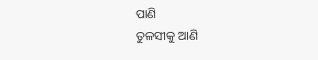ପାଣି
ତୁଳସୀକୁ ଆଣି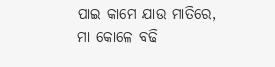ପାଇ କାମେ ଯାଉ ମାତିରେ,
ମା କୋଳେ ବଢି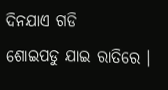ଦିନଯାଏ ଗଡି
ଶୋଇପଡୁ ଯାଇ ରାତିରେ ।